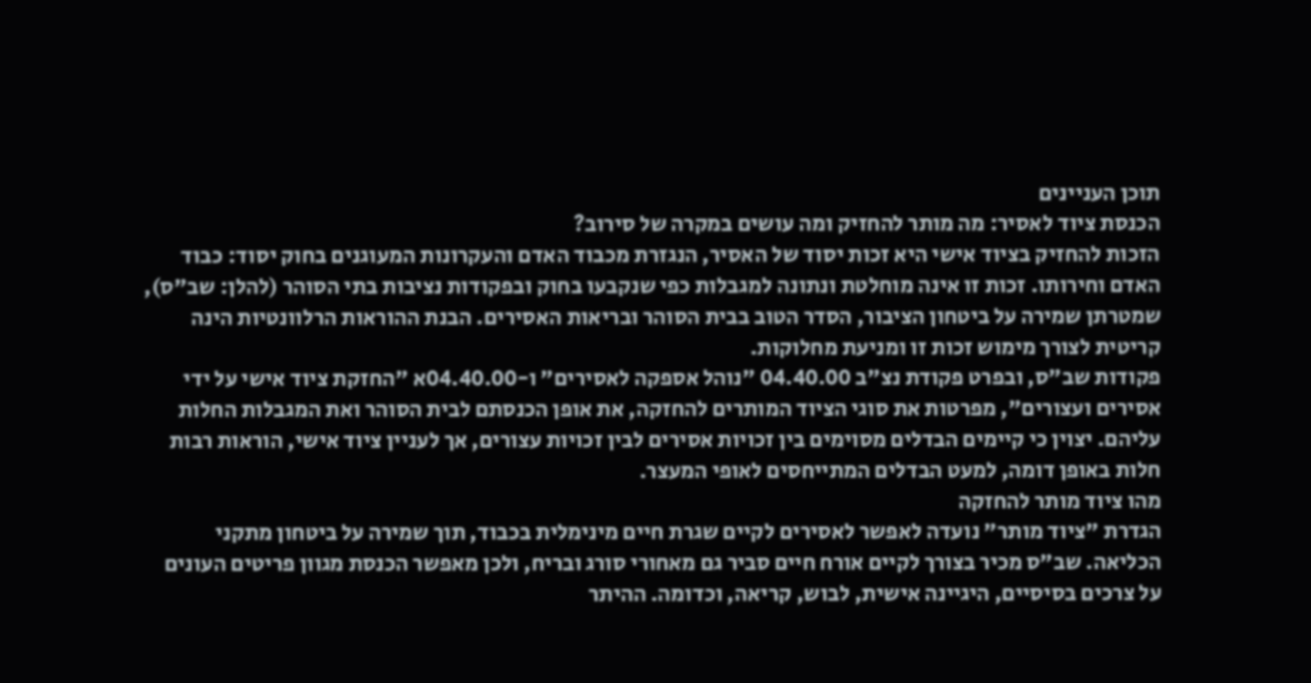תוכן העניינים
הכנסת ציוד לאסיר: מה מותר להחזיק ומה עושים במקרה של סירוב?
הזכות להחזיק בציוד אישי היא זכות יסוד של האסיר, הנגזרת מכבוד האדם והעקרונות המעוגנים בחוק יסוד: כבוד האדם וחירותו. זכות זו אינה מוחלטת ונתונה למגבלות כפי שנקבעו בחוק ובפקודות נציבות בתי הסוהר (להלן: שב"ס), שמטרתן שמירה על ביטחון הציבור, הסדר הטוב בבית הסוהר ובריאות האסירים. הבנת ההוראות הרלוונטיות הינה קריטית לצורך מימוש זכות זו ומניעת מחלוקות.
פקודות שב"ס, ובפרט פקודת נצ"ב 04.40.00 "נוהל אספקה לאסירים" ו-04.40.00א "החזקת ציוד אישי על ידי אסירים ועצורים", מפרטות את סוגי הציוד המותרים להחזקה, את אופן הכנסתם לבית הסוהר ואת המגבלות החלות עליהם. יצוין כי קיימים הבדלים מסוימים בין זכויות אסירים לבין זכויות עצורים, אך לעניין ציוד אישי, הוראות רבות חלות באופן דומה, למעט הבדלים המתייחסים לאופי המעצר.
מהו ציוד מותר להחזקה
הגדרת "ציוד מותר" נועדה לאפשר לאסירים לקיים שגרת חיים מינימלית בכבוד, תוך שמירה על ביטחון מתקני הכליאה. שב"ס מכיר בצורך לקיים אורח חיים סביר גם מאחורי סורג ובריח, ולכן מאפשר הכנסת מגוון פריטים העונים על צרכים בסיסיים, היגיינה אישית, לבוש, קריאה, וכדומה. ההיתר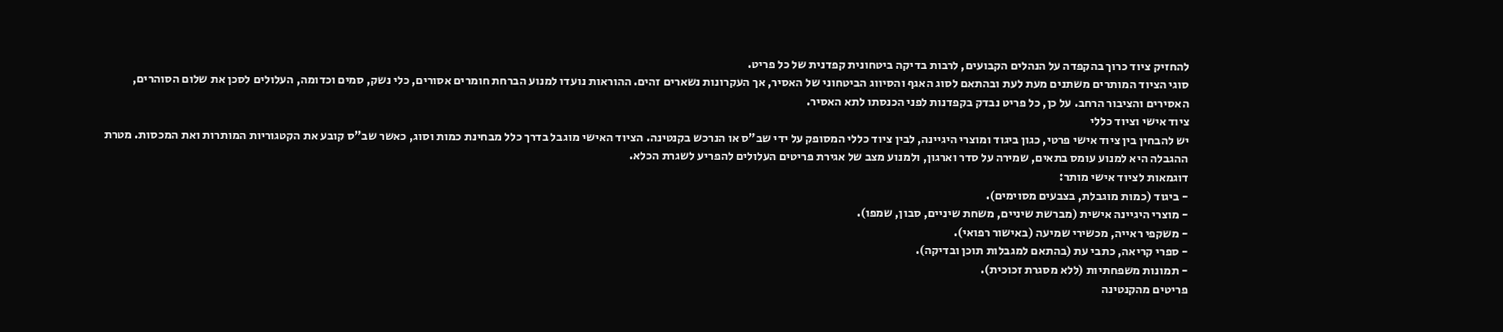להחזיק ציוד כרוך בהקפדה על הנהלים הקבועים, לרבות בדיקה ביטחונית קפדנית של כל פריט.
סוגי הציוד המותרים משתנים מעת לעת ובהתאם לסוג האגף והסיווג הביטחוני של האסיר, אך העקרונות נשארים זהים. ההוראות נועדו למנוע הברחת חומרים אסורים, כלי נשק, סמים וכדומה, העלולים לסכן את שלום הסוהרים, האסירים והציבור הרחב. על כן, כל פריט נבדק בקפדנות לפני הכנסתו לתא האסיר.
ציוד אישי וציוד כללי
יש להבחין בין ציוד אישי פרטי, כגון ביגוד ומוצרי היגיינה, לבין ציוד כללי המסופק על ידי שב"ס או הנרכש בקנטינה. הציוד האישי מוגבל בדרך כלל מבחינת כמות וסוג, כאשר שב"ס קובע את הקטגוריות המותרות ואת המכסות. מטרת ההגבלה היא למנוע עומס בתאים, שמירה על סדר וארגון, ולמנוע מצב של אגירת פריטים העלולים להפריע לשגרת הכלא.
דוגמאות לציוד אישי מותר:
- ביגוד (כמות מוגבלת, בצבעים מסוימים).
- מוצרי היגיינה אישית (מברשת שיניים, משחת שיניים, סבון, שמפו).
- משקפי ראייה, מכשירי שמיעה (באישור רפואי).
- ספרי קריאה, כתבי עת (בהתאם למגבלות תוכן ובדיקה).
- תמונות משפחתיות (ללא מסגרת זכוכית).
פריטים מהקנטינה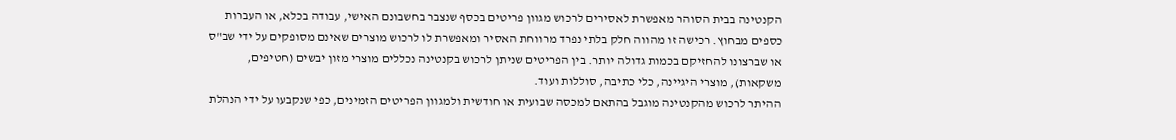הקנטינה בבית הסוהר מאפשרת לאסירים לרכוש מגוון פריטים בכסף שנצבר בחשבונם האישי, עבודה בכלא, או העברות כספים מבחוץ. רכישה זו מהווה חלק בלתי נפרד מרווחת האסיר ומאפשרת לו לרכוש מוצרים שאינם מסופקים על ידי שב"ס או שברצונו להחזיקם בכמות גדולה יותר. בין הפריטים שניתן לרכוש בקנטינה נכללים מוצרי מזון יבשים (חטיפים, משקאות), מוצרי היגיינה, כלי כתיבה, סוללות ועוד.
ההיתר לרכוש מהקנטינה מוגבל בהתאם למכסה שבועית או חודשית ולמגוון הפריטים הזמינים, כפי שנקבעו על ידי הנהלת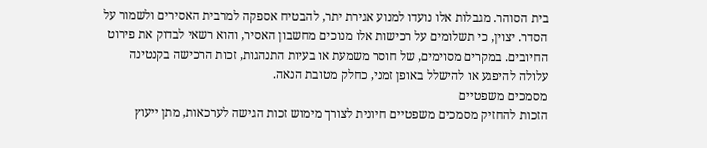בית הסוהר. מגבלות אלו נועדו למנוע אגירת יתר, להבטיח אספקה למרבית האסירים ולשמור על הסדר. יצוין, כי תשלומים על רכישות אלו מנוכים מחשבון האסיר, והוא רשאי לבדוק את פירוט החיובים. במקרים מסוימים, של חוסר משמעת או בעיות התנהגות, זכות הרכישה בקנטינה עלולה להיפגע או להישלל באופן זמני, כחלק מטובת הנאה.
מסמכים משפטיים
הזכות להחזיק מסמכים משפטיים חיונית לצורך מימוש זכות הגישה לערכאות, מתן ייעוץ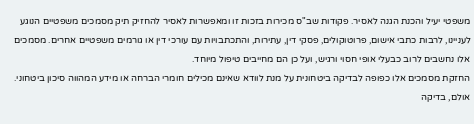משפטי יעיל והכנת הגנה לאסיר. פקודות שב"ס מכירות בזכות זו ומאפשרות לאסיר להחזיק תיק מסמכים משפטיים הנוגע לעניינו, לרבות כתבי אישום, פרוטוקולים, פסקי דין, עתירות, והתכתבויות עם עורכי דין או גורמים משפטיים אחרים. מסמכים אלו נחשבים לרוב כבעלי אופי חסוי ורגיש, ועל כן הם מחייבים טיפול מיוחד.
החזקת מסמכים אלו כפופה לבדיקה ביטחונית על מנת לוודא שאינם מכילים חומרי הברחה או מידע המהווה סיכון ביטחוני. אולם, בדיקה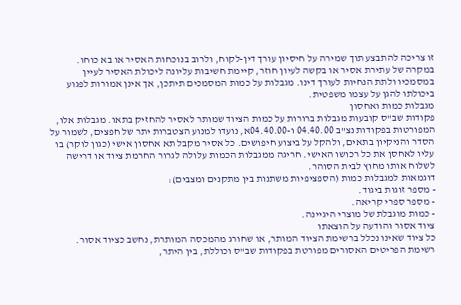זו צריכה להתבצע תוך שמירה על חיסיון עורך דין-לקוח, ולרוב בנוכחות האסיר או בא כוחו. במקרה של עתירת אסיר או בקשה לעיון חוזר, קיימת חשיבות עליונה ליכולת האסיר לעיין במסמכיו ולתת הנחיות לעורך דינו. מגבלות על כמות המסמכים תיתכן, אך אינן אמורות לפגוע ביכולתו להגן על עצמו משפטית.
מגבלות כמות ואחסון
פקודות שב"ס קובעות מגבלות ברורות על כמות הציוד שמותר לאסיר להחזיק בתאו. מגבלות אלו, המפורטות בפקודות נצ"ב 04.40.00 ו-04.40.00א, נועדו למנוע הצטברות יתר של חפצים, לשמור על הסדר והניקיון בתאים, ולהקל על ביצוע חיפושים. כל אסיר מקבל תא אחסון אישי (כגון לוקר) בו עליו לאחסן את כל רכושו האישי. חריגה ממגבלות הכמות עלולה לגרור החרמת ציוד או דרישה לשלוח אותו מחוץ לבית הסוהר.
דוגמאות למגבלות כמות (הספציפיות משתנות בין מתקנים ומצבים):
- מספר זוגות ביגוד.
- מספר ספרי קריאה.
- כמות מוגבלת של מוצרי היגיינה.
ציוד אסור והודעה על הוצאתו
כל ציוד שאינו נכלל ברשימת הציוד המותר, או שחורג מהמכסה המותרת, נחשב כציוד אסור. רשימת הפריטים האסורים מפורטת בפקודות שב"ס וכוללת, בין היתר,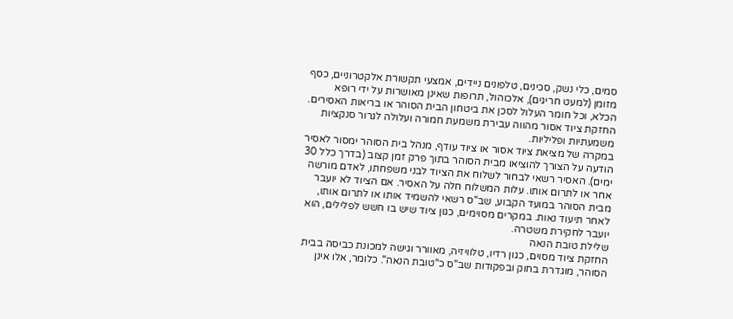סמים, כלי נשק, סכינים, טלפונים ניידים, אמצעי תקשורת אלקטרוניים, כסף מזומן (למעט חריגים), אלכוהול, תרופות שאינן מאושרות על ידי רופא הכלא, וכל חומר העלול לסכן את ביטחון הבית הסוהר או בריאות האסירים. החזקת ציוד אסור מהווה עבירת משמעת חמורה ועלולה לגרור סנקציות משמעתיות ופליליות.
במקרה של מציאת ציוד אסור או ציוד עודף, מנהל בית הסוהר ימסור לאסיר הודעה על הצורך להוציאו מבית הסוהר בתוך פרק זמן קצוב (בדרך כלל 30 ימים). האסיר רשאי לבחור לשלוח את הציוד לבני משפחתו, לאדם מורשה אחר או לתרום אותו. עלות המשלוח חלה על האסיר. אם הציוד לא יועבר מבית הסוהר במועד הקבוע, שב"ס רשאי להשמיד אותו או לתרום אותו, לאחר תיעוד נאות. במקרים מסוימים, כגון ציוד שיש בו חשש לפלילים, הוא יועבר לחקירת משטרה.
שלילת טובת הנאה
החזקת ציוד מסוים, כגון רדיו, טלוויזיה, מאוורר וגישה למכונת כביסה בבית הסוהר, מוגדרת בחוק ובפקודות שב"ס כ"טובת הנאה". כלומר, אלו אינן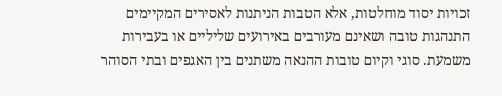זכויות יסוד מוחלטות, אלא הטבות הניתנות לאסירים המקיימים התנהגות טובה ושאינם מעורבים באירועים שליליים או בעבירות משמעת. סוגי וקיום טובות ההנאה משתנים בין האגפים ובתי הסוהר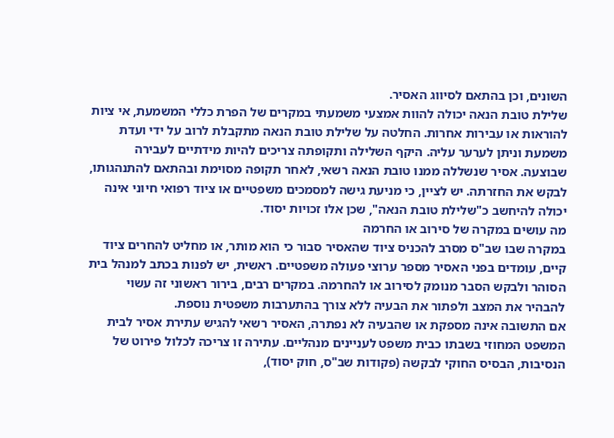השונים, וכן בהתאם לסיווג האסיר.
שלילת טובת הנאה יכולה להוות אמצעי משמעתי במקרים של הפרת כללי המשמעת, אי ציות להוראות או עבירות אחרות. החלטה על שלילת טובת הנאה מתקבלת לרוב על ידי ועדת משמעת וניתן לערער עליה. היקף השלילה ותקופתה צריכים להיות מידתיים לעבירה שבוצעה. אסיר שנשללה ממנו טובת הנאה רשאי, לאחר תקופה מסוימת ובהתאם להתנהגותו, לבקש את החזרתה. יש לציין, כי מניעת גישה למסמכים משפטיים או ציוד רפואי חיוני אינה יכולה להיחשב כ"שלילת טובת הנאה", שכן אלו זכויות יסוד.
מה עושים במקרה של סירוב או החרמה
במקרה שבו שב"ס מסרב להכניס ציוד שהאסיר סבור כי הוא מותר, או מחליט להחרים ציוד קיים, עומדים בפני האסיר מספר ערוצי פעולה משפטיים. ראשית, יש לפנות בכתב למנהל בית הסוהר ולבקש הסבר מנומק לסירוב או להחרמה. במקרים רבים, בירור ראשוני זה עשוי להבהיר את המצב ולפתור את הבעיה ללא צורך בהתערבות משפטית נוספת.
אם התשובה אינה מספקת או שהבעיה לא נפתרה, האסיר רשאי להגיש עתירת אסיר לבית המשפט המחוזי בשבתו כבית משפט לעניינים מנהליים. עתירה זו צריכה לכלול פירוט של הנסיבות, הבסיס החוקי לבקשה (פקודות שב"ס, חוק יסוד),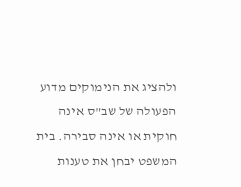ולהציג את הנימוקים מדוע הפעולה של שב"ס אינה חוקית או אינה סבירה. בית המשפט יבחן את טענות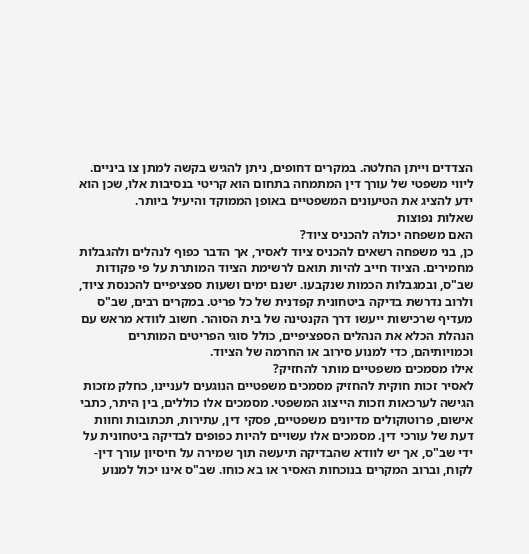הצדדים וייתן החלטה. במקרים דחופים, ניתן להגיש בקשה למתן צו ביניים. ליווי משפטי של עורך דין המתמחה בתחום הוא קריטי בנסיבות אלו, שכן הוא ידע להציג את הטיעונים המשפטיים באופן הממוקד והיעיל ביותר.
שאלות נפוצות
האם משפחה יכולה להכניס ציוד?
כן, בני משפחה רשאים להכניס ציוד לאסיר, אך הדבר כפוף לנהלים ולהגבלות מחמירים. הציוד חייב להיות תואם לרשימת הציוד המותרת על פי פקודות שב"ס, ובמגבלות הכמות שנקבעו. ישנם ימים ושעות ספציפיים להכנסת ציוד, ולרוב נדרשת בדיקה ביטחונית קפדנית של כל פריט. במקרים רבים, שב"ס מעדיף שרכישות ייעשו דרך הקנטינה של בית הסוהר. חשוב לוודא מראש עם הנהלת הכלא את הנהלים הספציפיים, כולל סוגי הפריטים המותרים וכמויותיהם, כדי למנוע סירוב או החרמה של הציוד.
אילו מסמכים משפטיים מותר להחזיק?
לאסיר זכות חוקית להחזיק מסמכים משפטיים הנוגעים לעניינו, כחלק מזכות הגישה לערכאות וזכות הייצוג המשפטי. מסמכים אלו כוללים, בין היתר, כתבי אישום, פרוטוקולים מדיונים משפטיים, פסקי דין, עתירות, תכתובות וחוות דעת של עורכי דין. מסמכים אלו עשויים להיות כפופים לבדיקה ביטחונית על ידי שב"ס, אך יש לוודא שהבדיקה תיעשה תוך שמירה על חיסיון עורך דין-לקוח, וברוב המקרים בנוכחות האסיר או בא כוחו. שב"ס אינו יכול למנוע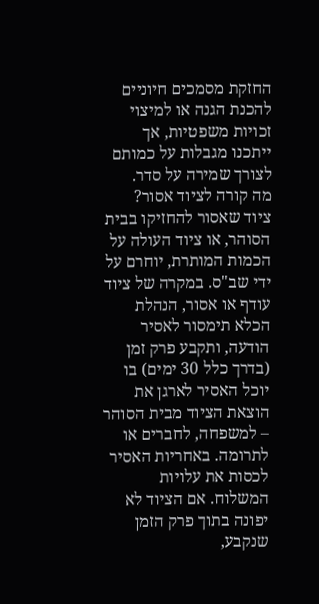החזקת מסמכים חיוניים להכנת הגנה או למיצוי זכויות משפטיות, אך ייתכנו מגבלות על כמותם לצורך שמירה על סדר.
מה קורה לציוד אסור?
ציוד שאסור להחזיקו בבית הסוהר, או ציוד העולה על הכמות המותרת, יוחרם על ידי שב"ס. במקרה של ציוד עודף או אסור, הנהלת הכלא תימסור לאסיר הודעה, ותקבע פרק זמן (בדרך כלל 30 ימים) בו יוכל האסיר לארגן את הוצאת הציוד מבית הסוהר – למשפחה, לחברים או לתרומה. באחריות האסיר לכסות את עלויות המשלוח. אם הציוד לא יפונה בתוך פרק הזמן שנקבע,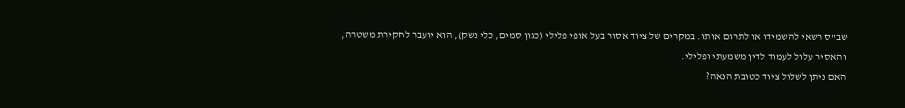שב"ס רשאי להשמידו או לתרום אותו. במקרים של ציוד אסור בעל אופי פלילי (כגון סמים, כלי נשק), הוא יועבר לחקירת משטרה, והאסיר עלול לעמוד לדין משמעתי ופלילי.
האם ניתן לשלול ציוד כטובת הנאה?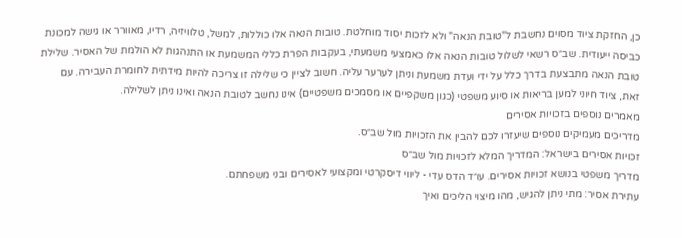כן, החזקת ציוד מסוים נחשבת ל"טובת הנאה" ולא לזכות יסוד מוחלטת. טובות הנאה אלו כוללות, למשל, טלוויזיה, רדיו, מאוורר או גישה למכונת כביסה ייעודית. שב״ס רשאי לשלול טובות הנאה אלו כאמצעי משמעתי, בעקבות הפרת כללי המשמעת או התנהגות לא הולמת של האסיר. שלילת טובת הנאה מתבצעת בדרך כלל על ידי ועדת משמעת וניתן לערער עליה. חשוב לציין כי שלילה זו צריכה להיות מידתית לחומרת העבירה. עם זאת, ציוד חיוני למען בריאות או סיוע משפטי (כגון משקפיים או מסמכים משפטיים) אינו נחשב לטובת הנאה ואינו ניתן לשלילה.
מאמרים נוספים בזכויות אסירים
מדריכים מעמיקים נוספים שיעזרו לכם להבין את הזכויות מול שב״ס.
זכויות אסירים בישראל: המדריך המלא לזכויות מול שב״ס
מדריך משפטי בנושא זכויות אסירים. עו״ד הדס עדי - ליווי דיסקרטי ומקצועי לאסירים ובני משפחתם.
עתירת אסיר: מתי ניתן להגיש, מהו מיצוי הליכים ואיך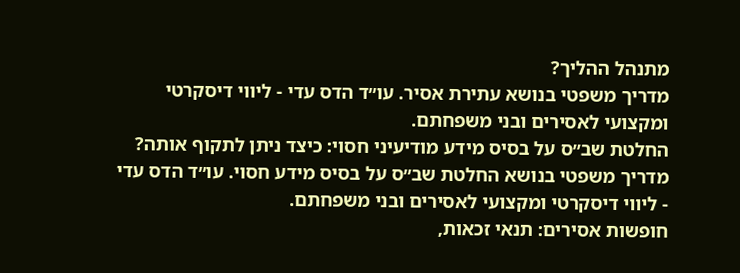מתנהל ההליך?
מדריך משפטי בנושא עתירת אסיר. עו״ד הדס עדי - ליווי דיסקרטי ומקצועי לאסירים ובני משפחתם.
החלטת שב״ס על בסיס מידע מודיעיני חסוי: כיצד ניתן לתקוף אותה?
מדריך משפטי בנושא החלטת שב״ס על בסיס מידע חסוי. עו״ד הדס עדי - ליווי דיסקרטי ומקצועי לאסירים ובני משפחתם.
חופשות אסירים: תנאי זכאות,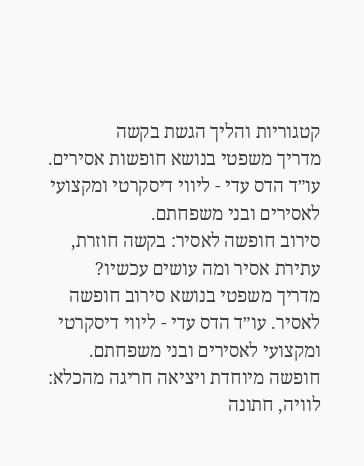קטגוריות והליך הגשת בקשה
מדריך משפטי בנושא חופשות אסירים. עו״ד הדס עדי - ליווי דיסקרטי ומקצועי לאסירים ובני משפחתם.
סירוב חופשה לאסיר: בקשה חוזרת, עתירת אסיר ומה עושים עכשיו?
מדריך משפטי בנושא סירוב חופשה לאסיר. עו״ד הדס עדי - ליווי דיסקרטי ומקצועי לאסירים ובני משפחתם.
חופשה מיוחדת ויציאה חריגה מהכלא: לוויה, חתונה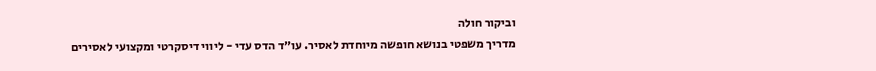וביקור חולה
מדריך משפטי בנושא חופשה מיוחדת לאסיר. עו״ד הדס עדי - ליווי דיסקרטי ומקצועי לאסירים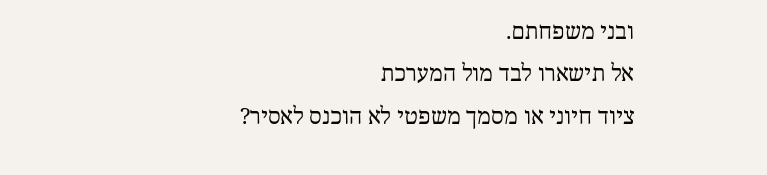ובני משפחתם.
אל תישארו לבד מול המערכת
ציוד חיוני או מסמך משפטי לא הוכנס לאסיר?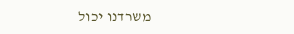משרדנו יכול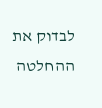לבדוק את ההחלטה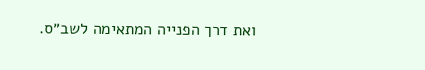ואת דרך הפנייה המתאימה לשב״ס.